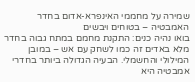שמירה על מחממי האינפרא-אדום בחדר האמבטיה – בטוחים ויבשים
בואו נהיה כנים: התקנת מחמם במתח גבוה בחדר מלא באדים זה כמו לשחק עם אש – במובן המילולי והחשמלי. הבעיה הגדולה ביותר בחדרי אמבטיה היא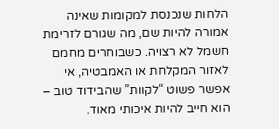הלחות שנכנסת למקומות שאינה אמורה להיות שם, מה שגורם לזרימת חשמל לא רצויה. כשבוחרים מחמם לאזור המקלחת או האמבטיה, אי אפשר פשוט “לקוות” שהבידוד טוב – הוא חייב להיות איכותי מאוד.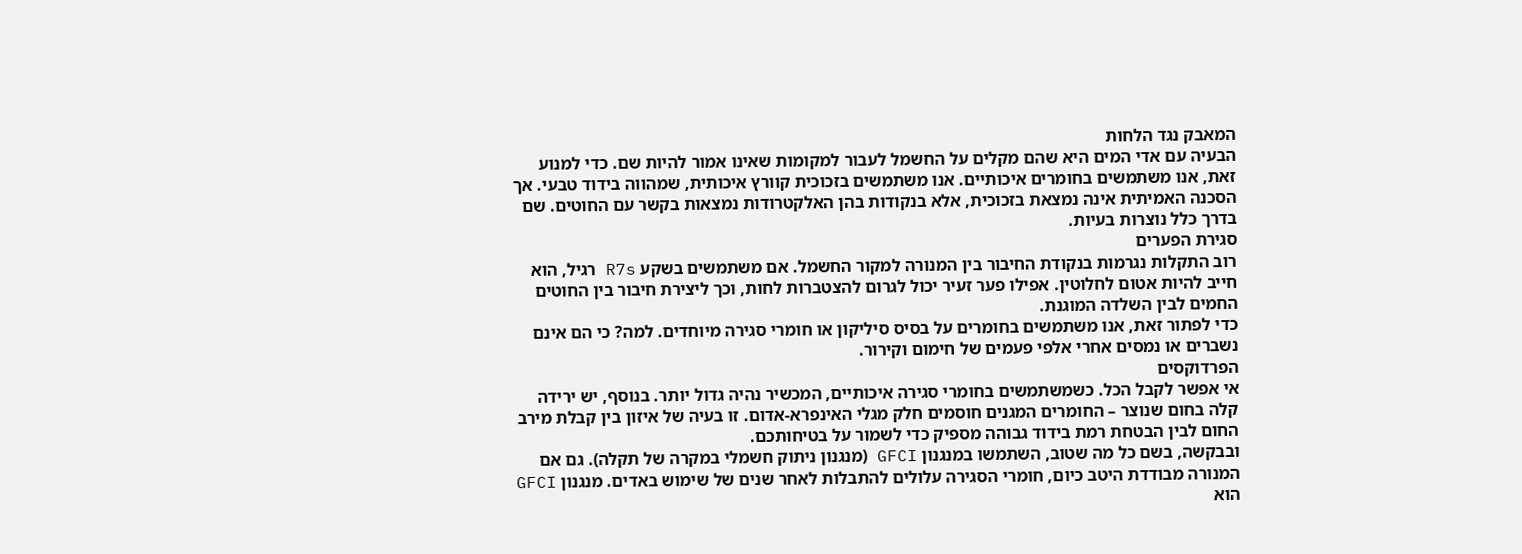המאבק נגד הלחות
הבעיה עם אדי המים היא שהם מקלים על החשמל לעבור למקומות שאינו אמור להיות שם. כדי למנוע זאת, אנו משתמשים בחומרים איכותיים. אנו משתמשים בזכוכית קוורץ איכותית, שמהווה בידוד טבעי. אך הסכנה האמיתית אינה נמצאת בזכוכית, אלא בנקודות בהן האלקטרודות נמצאות בקשר עם החוטים. שם בדרך כלל נוצרות בעיות.
סגירת הפערים
רוב התקלות נגרמות בנקודת החיבור בין המנורה למקור החשמל. אם משתמשים בשקע R7s רגיל, הוא חייב להיות אטום לחלוטין. אפילו פער זעיר יכול לגרום להצטברות לחות, וכך ליצירת חיבור בין החוטים החמים לבין השלדה המוגנת.
כדי לפתור זאת, אנו משתמשים בחומרים על בסיס סיליקון או חומרי סגירה מיוחדים. למה? כי הם אינם נשברים או נמסים אחרי אלפי פעמים של חימום וקירור.
הפרדוקסים
אי אפשר לקבל הכל. כשמשתמשים בחומרי סגירה איכותיים, המכשיר נהיה גדול יותר. בנוסף, יש ירידה קלה בחום שנוצר – החומרים המגנים חוסמים חלק מגלי האינפרא-אדום. זו בעיה של איזון בין קבלת מירב החום לבין הבטחת רמת בידוד גבוהה מספיק כדי לשמור על בטיחותכם.
ובבקשה, בשם כל מה שטוב, השתמשו במנגנון GFCI (מנגנון ניתוק חשמלי במקרה של תקלה). גם אם המנורה מבודדת היטב כיום, חומרי הסגירה עלולים להתבלות לאחר שנים של שימוש באדים. מנגנון GFCI הוא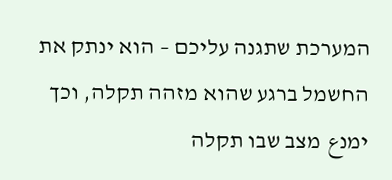המערכת שתגנה עליכם – הוא ינתק את החשמל ברגע שהוא מזהה תקלה, וכך ימנع מצב שבו תקלה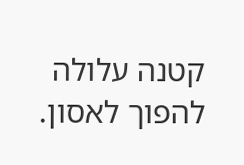קטנה עלולה להפוך לאסון.